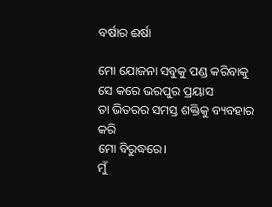ବର୍ଷାର ଈର୍ଷା

ମୋ ଯୋଜନା ସବୁକୁ ପଣ୍ଡ କରିବାକୁ
ସେ କରେ ଭରପୁର ପ୍ରୟାସ
ତା ଭିତରର ସମସ୍ତ ଶକ୍ତିକୁ ବ୍ୟବହାର କରି
ମୋ ବିରୁଦ୍ଧରେ।
ମୁଁ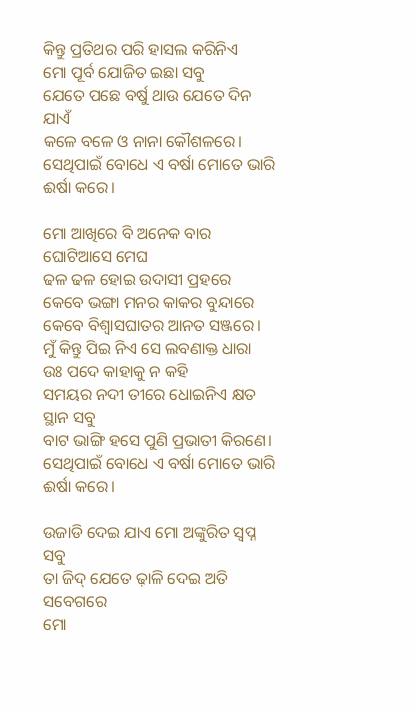କିନ୍ତୁ ପ୍ରତିଥର ପରି ହାସଲ କରିନିଏ
ମୋ ପୂର୍ବ ଯୋଜିତ ଇଛା ସବୁ
ଯେତେ ପଛେ ବର୍ଷୁ ଥାଉ ଯେତେ ଦିନ ଯାଏଁ
କଳେ ବଳେ ଓ ନାନା କୌଶଳରେ।
ସେଥିପାଇଁ ବୋଧେ ଏ ବର୍ଷା ମୋତେ ଭାରି ଈର୍ଷା କରେ।

ମୋ ଆଖିରେ ବି ଅନେକ ବାର ଘୋଟିଆସେ ମେଘ
ଢଳ ଢଳ ହୋଇ ଉଦାସୀ ପ୍ରହରେ
କେବେ ଭଙ୍ଗା ମନର କାକର ବୁନ୍ଦାରେ
କେବେ ବିଶ୍ୱାସଘାତର ଆନତ ସଞ୍ଜରେ।
ମୁଁ କିନ୍ତୁ ପିଇ ନିଏ ସେ ଲବଣାକ୍ତ ଧାରା
ଉଃ ପଦେ କାହାକୁ ନ କହି
ସମୟର ନଦୀ ତୀରେ ଧୋଇନିଏ କ୍ଷତ ସ୍ଥାନ ସବୁ
ବାଟ ଭାଙ୍ଗି ହସେ ପୁଣି ପ୍ରଭାତୀ କିରଣେ।
ସେଥିପାଇଁ ବୋଧେ ଏ ବର୍ଷା ମୋତେ ଭାରି ଈର୍ଷା କରେ।

ଉଜାଡି ଦେଇ ଯାଏ ମୋ ଅଙ୍କୁରିତ ସ୍ଵପ୍ନ ସବୁ
ତା ଜିଦ୍ ଯେତେ ଢ଼ାଳି ଦେଇ ଅତି ସବେଗରେ
ମୋ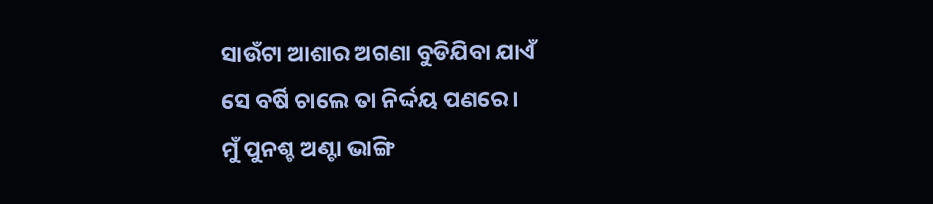ସାଉଁଟା ଆଶାର ଅଗଣା ବୁଡିଯିବା ଯାଏଁ
ସେ ବର୍ଷି ଚାଲେ ତା ନିର୍ଦ୍ଦୟ ପଣରେ।
ମୁଁ ପୁନଶ୍ଚ ଅଣ୍ଟା ଭାଙ୍ଗି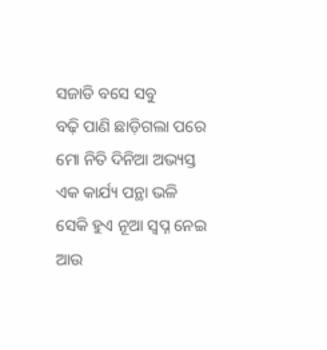ସଜାଡି ବସେ ସବୁ
ବଢ଼ି ପାଣି ଛାଡ଼ିଗଲା ପରେ
ମୋ ନିତି ଦିନିଆ ଅଭ୍ୟସ୍ତ ଏକ କାର୍ଯ୍ୟ ପନ୍ଥା ଭଳି
ସେକି ହୁଏ ନୂଆ ସ୍ଵପ୍ନ ନେଇ ଆଉ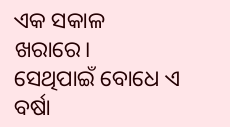ଏକ ସକାଳ ଖରାରେ।
ସେଥିପାଇଁ ବୋଧେ ଏ ବର୍ଷା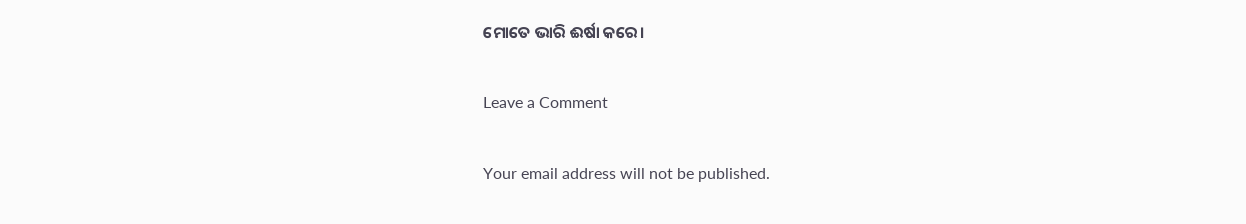ମୋତେ ଭାରି ଈର୍ଷା କରେ।

Leave a Comment

Your email address will not be published.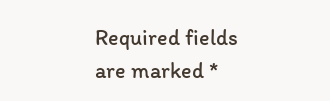Required fields are marked *